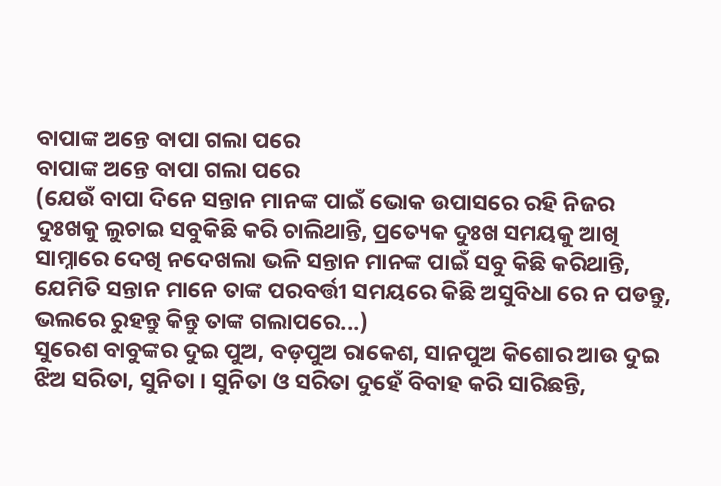ବାପାଙ୍କ ଅନ୍ତେ ବାପା ଗଲା ପରେ
ବାପାଙ୍କ ଅନ୍ତେ ବାପା ଗଲା ପରେ
(ଯେଉଁ ବାପା ଦିନେ ସନ୍ତାନ ମାନଙ୍କ ପାଇଁ ଭୋକ ଉପାସରେ ରହି ନିଜର ଦୁଃଖକୁ ଲୁଚାଇ ସବୁକିଛି କରି ଚାଲିଥାନ୍ତି, ପ୍ରତ୍ୟେକ ଦୁଃଖ ସମୟକୁ ଆଖି ସାମ୍ନାରେ ଦେଖି ନଦେଖଲା ଭଳି ସନ୍ତାନ ମାନଙ୍କ ପାଇଁ ସବୁ କିଛି କରିଥାନ୍ତି, ଯେମିତି ସନ୍ତାନ ମାନେ ତାଙ୍କ ପରବର୍ତ୍ତୀ ସମୟରେ କିଛି ଅସୁବିଧା ରେ ନ ପଡନ୍ତୁ, ଭଲରେ ରୁହନ୍ତୁ କିନ୍ତୁ ତାଙ୍କ ଗଲାପରେ...)
ସୁରେଶ ବାବୁଙ୍କର ଦୁଇ ପୁଅ, ବଡ଼ପୁଅ ରାକେଶ, ସାନପୁଅ କିଶୋର ଆଉ ଦୁଇ ଝିଅ ସରିତା, ସୁନିତା । ସୁନିତା ଓ ସରିତା ଦୁହେଁ ବିବାହ କରି ସାରିଛନ୍ତି,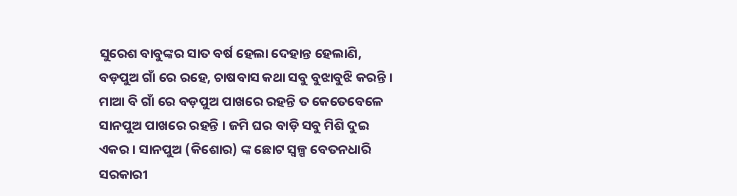ସୁରେଶ ବାବୁଙ୍କର ସାତ ବର୍ଷ ହେଲା ଦେହାନ୍ତ ହେଲାଣି, ବଡ଼ପୁଅ ଗାଁ ରେ ରହେ, ଚାଷବାସ କଥା ସବୁ ବୁଝାବୁଝି କରନ୍ତି । ମାଆ ବି ଗାଁ ରେ ବଡ଼ପୁଅ ପାଖରେ ରହନ୍ତି ତ କେତେବେଳେ ସାନପୁଅ ପାଖରେ ରହନ୍ତି । ଜମି ଘର ବାଡ଼ି ସବୁ ମିଶି ଦୁଇ ଏକର । ସାନପୁଅ (କିଶୋର) ଙ୍କ ଛୋଟ ସ୍ବଳ୍ପ ବେତନଧାରି ସରକାରୀ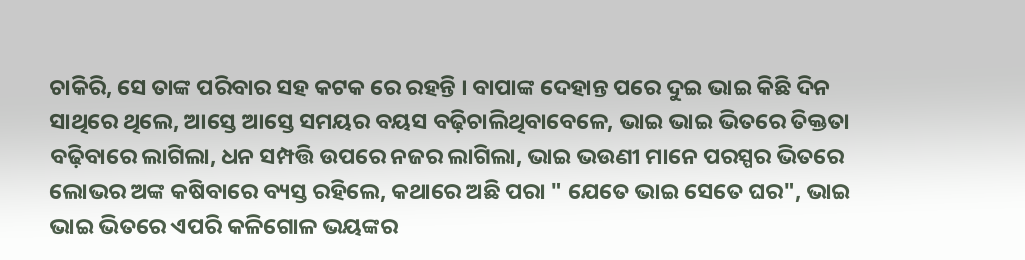ଚାକିରି, ସେ ତାଙ୍କ ପରିବାର ସହ କଟକ ରେ ରହନ୍ତି । ବାପାଙ୍କ ଦେହାନ୍ତ ପରେ ଦୁଇ ଭାଇ କିଛି ଦିନ ସାଥିରେ ଥିଲେ, ଆସ୍ତେ ଆସ୍ତେ ସମୟର ବୟସ ବଢ଼ିଚାଲିଥିବାବେଳେ, ଭାଇ ଭାଇ ଭିତରେ ତିକ୍ତତା ବଢ଼ିବାରେ ଲାଗିଲା, ଧନ ସମ୍ପତ୍ତି ଉପରେ ନଜର ଲାଗିଲା, ଭାଇ ଭଉଣୀ ମାନେ ପରସ୍ପର ଭିତରେ ଲୋଭର ଅଙ୍କ କଷିବାରେ ବ୍ୟସ୍ତ ରହିଲେ, କଥାରେ ଅଛି ପରା " ଯେତେ ଭାଇ ସେତେ ଘର", ଭାଇ ଭାଇ ଭିତରେ ଏପରି କଳିଗୋଳ ଭୟଙ୍କର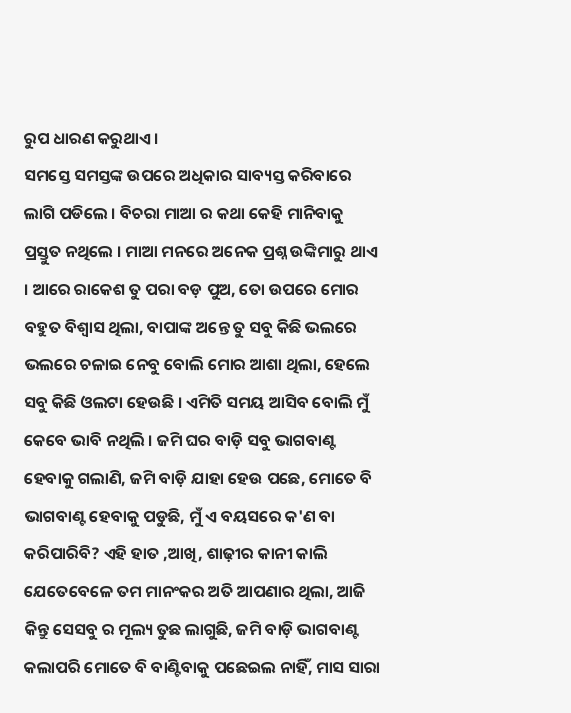ରୁପ ଧାରଣ କରୁଥାଏ ।
ସମସ୍ତେ ସମସ୍ତଙ୍କ ଉପରେ ଅଧିକାର ସାବ୍ୟସ୍ତ କରିବାରେ ଲାଗି ପଡିଲେ । ବିଚରା ମାଆ ର କଥା କେହି ମାନିବାକୁ ପ୍ରସ୍ତୁତ ନଥିଲେ । ମାଆ ମନରେ ଅନେକ ପ୍ରଶ୍ନ ଉଙ୍କିମାରୁ ଥାଏ । ଆରେ ରାକେଶ ତୁ ପରା ବଡ଼ ପୁଅ, ତୋ ଉପରେ ମୋର ବହୁତ ବିଶ୍ବାସ ଥିଲା, ବାପାଙ୍କ ଅନ୍ତେ ତୁ ସବୁ କିଛି ଭଲରେ ଭଲରେ ଚଳାଇ ନେବୁ ବୋଲି ମୋର ଆଶା ଥିଲା, ହେଲେ ସବୁ କିଛି ଓଲଟା ହେଉଛି । ଏମିତି ସମୟ ଆସିବ ବୋଲି ମୁଁ କେବେ ଭାବି ନଥିଲି । ଜମି ଘର ବାଡ଼ି ସବୁ ଭାଗବାଣ୍ଟ ହେବାକୁ ଗଲାଣି, ଜମି ବାଡ଼ି ଯାହା ହେଉ ପଛେ, ମୋତେ ବି ଭାଗବାଣ୍ଟ ହେବାକୁ ପଡୁଛି, ମୁଁ ଏ ବୟସରେ କ'ଣ ବା କରିପାରିବି? ଏହି ହାତ ,ଆଖି, ଶାଢ଼ୀର କାନୀ କାଲି ଯେତେବେଳେ ତମ ମାନଂକର ଅତି ଆପଣାର ଥିଲା, ଆଜି କିନ୍ତୁ ସେସବୁ ର ମୂଲ୍ୟ ତୁଛ ଲାଗୁଛି, ଜମି ବାଡ଼ି ଭାଗବାଣ୍ଟ କଲାପରି ମୋତେ ବି ବାଣ୍ଟିବାକୁ ପଛେଇଲ ନାହିଁ, ମାସ ସାରା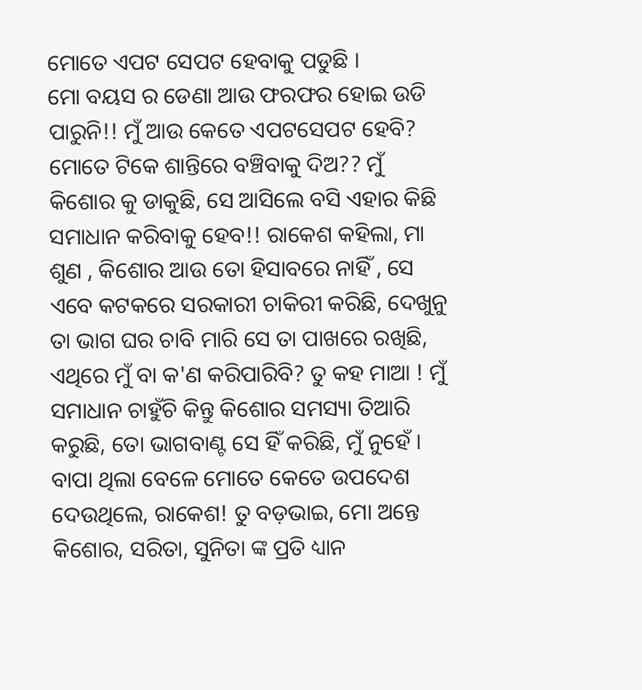ମୋତେ ଏପଟ ସେପଟ ହେବାକୁ ପଡୁଛି ।
ମୋ ବୟସ ର ଡେଣା ଆଉ ଫରଫର ହୋଇ ଉଡି ପାରୁନି!! ମୁଁ ଆଉ କେତେ ଏପଟସେପଟ ହେବି? ମୋତେ ଟିକେ ଶାନ୍ତିରେ ବଞ୍ଚିବାକୁ ଦିଅ?? ମୁଁ କିଶୋର କୁ ଡାକୁଛି, ସେ ଆସିଲେ ବସି ଏହାର କିଛି ସମାଧାନ କରିବାକୁ ହେବ!! ରାକେଶ କହିଲା, ମା ଶୁଣ , କିଶୋର ଆଉ ତୋ ହିସାବରେ ନାହିଁ , ସେ ଏବେ କଟକରେ ସରକାରୀ ଚାକିରୀ କରିଛି, ଦେଖୁନୁ ତା ଭାଗ ଘର ଚାବି ମାରି ସେ ତା ପାଖରେ ରଖିଛି, ଏଥିରେ ମୁଁ ବା କ'ଣ କରିପାରିବି? ତୁ କହ ମାଆ ! ମୁଁ ସମାଧାନ ଚାହୁଁଚି କିନ୍ତୁ କିଶୋର ସମସ୍ୟା ତିଆରି କରୁଛି, ତୋ ଭାଗବାଣ୍ଟ ସେ ହିଁ କରିଛି, ମୁଁ ନୁହେଁ । ବାପା ଥିଲା ବେଳେ ମୋତେ କେତେ ଉପଦେଶ ଦେଉଥିଲେ, ରାକେଶ! ତୁ ବଡ଼ଭାଇ, ମୋ ଅନ୍ତେ କିଶୋର, ସରିତା, ସୁନିତା ଙ୍କ ପ୍ରତି ଧ୍ୟାନ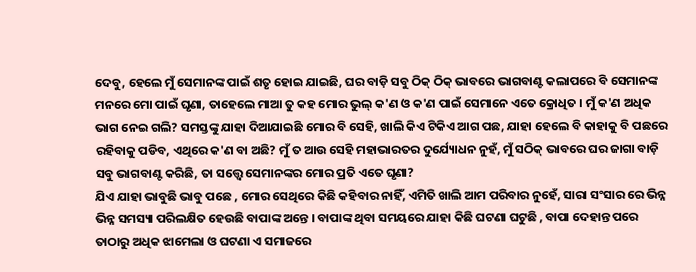ଦେବୁ, ହେଲେ ମୁଁ ସେମାନଙ୍କ ପାଇଁ ଶତୃ ହୋଇ ଯାଇଛି, ଘର ବାଡ଼ି ସବୁ ଠିକ୍ ଠିକ୍ ଭାବରେ ଭାଗବାଣ୍ଟ କଲାପରେ ବି ସେମାନଙ୍କ ମନରେ ମୋ ପାଇଁ ଘୃଣା, ତାହେଲେ ମାଆ ତୁ କହ ମୋର ଭୁଲ୍ କ'ଣ ଓ କ'ଣ ପାଇଁ ସେମାନେ ଏତେ କ୍ରୋଧିତ । ମୁଁ କ'ଣ ଅଧିକ ଭାଗ ନେଇ ଗଲି? ସମସ୍ତଙ୍କୁ ଯାହା ଦିଆଯାଇଛି ମୋର ବି ସେହି, ଖାଲି କିଏ ଟିକିଏ ଆଗ ପଛ, ଯାହା ହେଲେ ବି କାହାକୁ ବି ପଛରେ ରହିବାକୁ ପଡିବ, ଏଥିରେ କ'ଣ ବା ଅଛି? ମୁଁ ତ ଆଉ ସେହି ମହାଭାରତର ଦୁର୍ଯ୍ୟୋଧନ ନୁହଁ, ମୁଁ ସଠିକ୍ ଭାବରେ ଘର ଜାଗା ବାଡ଼ି ସବୁ ଭାଗବାଣ୍ଟ କରିଛି, ତା ସତ୍ତ୍ୱେ ସେମାନଙ୍କର ମୋର ପ୍ରତି ଏତେ ଘୃଣା?
ଯିଏ ଯାହା ଭାବୁଛି ଭାବୁ ପଛେ , ମୋର ସେଥିରେ କିଛି କହିବାର ନାହିଁ, ଏମିତି ଖାଲି ଆମ ପରିବାର ନୁହେଁ, ସାରା ସଂସାର ରେ ଭିନ୍ନ ଭିନ୍ନ ସମସ୍ୟା ପରିଲକ୍ଷିତ ହେଉଛି ବାପାଙ୍କ ଅନ୍ତେ । ବାପାଙ୍କ ଥିବା ସମୟରେ ଯାହା କିଛି ଘଟଣା ଘଟୁଛି , ବାପା ଦେହାନ୍ତ ପରେ ତାଠାରୁ ଅଧିକ ଝାମେଲା ଓ ଘଟଣା ଏ ସମାଜରେ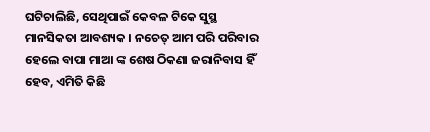ଘଟିଚାଲିଛି, ସେଥିପାଇଁ କେବଳ ଟିକେ ସୁସ୍ଥ ମାନସିକତା ଆବଶ୍ୟକ । ନଚେତ୍ ଆମ ପରି ପରିବାର ହେଲେ ବାପା ମାଆ ଙ୍କ ଶେଷ ଠିକଣା ଜରାନିବାସ ହିଁ ହେବ, ଏମିତି କିଛି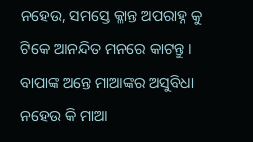ନହେଉ, ସମସ୍ତେ କ୍ଳାନ୍ତ ଅପରାହ୍ନ କୁ ଟିକେ ଆନନ୍ଦିତ ମନରେ କାଟନ୍ତୁ । ବାପାଙ୍କ ଅନ୍ତେ ମାଆଙ୍କର ଅସୁବିଧା ନହେଉ କି ମାଆ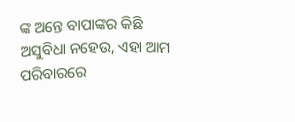ଙ୍କ ଅନ୍ତେ ବାପାଙ୍କର କିଛି ଅସୁବିଧା ନହେଉ, ଏହା ଆମ ପରିବାରରେ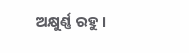ଅକ୍ଷୁର୍ଣ୍ଣ ରହୁ ।